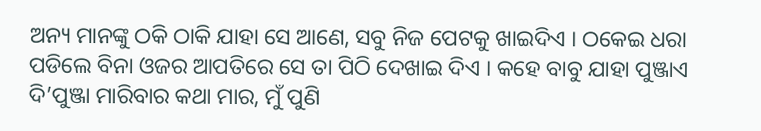ଅନ୍ୟ ମାନଙ୍କୁ ଠକି ଠାକି ଯାହା ସେ ଆଣେ, ସବୁ ନିଜ ପେଟକୁ ଖାଇଦିଏ । ଠକେଇ ଧରା ପଡିଲେ ବିନା ଓଜର ଆପତିରେ ସେ ତା ପିଠି ଦେଖାଇ ଦିଏ । କହେ ବାବୁ ଯାହା ପୁଞ୍ଜାଏ ଦି’ପୁଞ୍ଜା ମାରିବାର କଥା ମାର, ମୁଁ ପୁଣି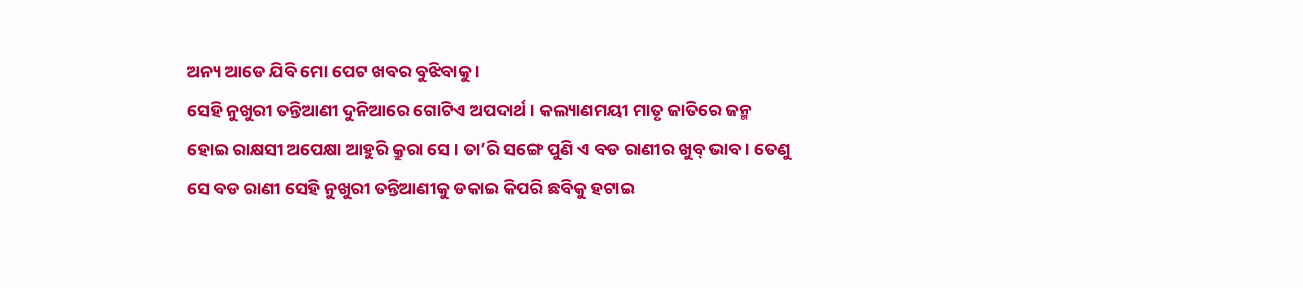ଅନ୍ୟ ଆଡେ ଯିବି ମୋ ପେଟ ଖବର ବୁଝିବାକୁ ।
ସେହି ନୁଖୁରୀ ତନ୍ତିଆଣୀ ଦୁନିଆରେ ଗୋଟିଏ ଅପଦାର୍ଥ । କଲ୍ୟାଣମୟୀ ମାତୃ ଜାତିରେ ଜନ୍ମ ହୋଇ ରାକ୍ଷସୀ ଅପେକ୍ଷା ଆହୁରି କ୍ରୁରା ସେ । ତା’ରି ସଙ୍ଗେ ପୁଣି ଏ ବଡ ରାଣୀର ଖୁବ୍ ଭାବ । ତେଣୁ ସେ ବଡ ରାଣୀ ସେହି ନୁଖୁରୀ ତନ୍ତିଆଣୀକୁ ଡକାଇ କିପରି ଛବିକୁ ହଟାଇ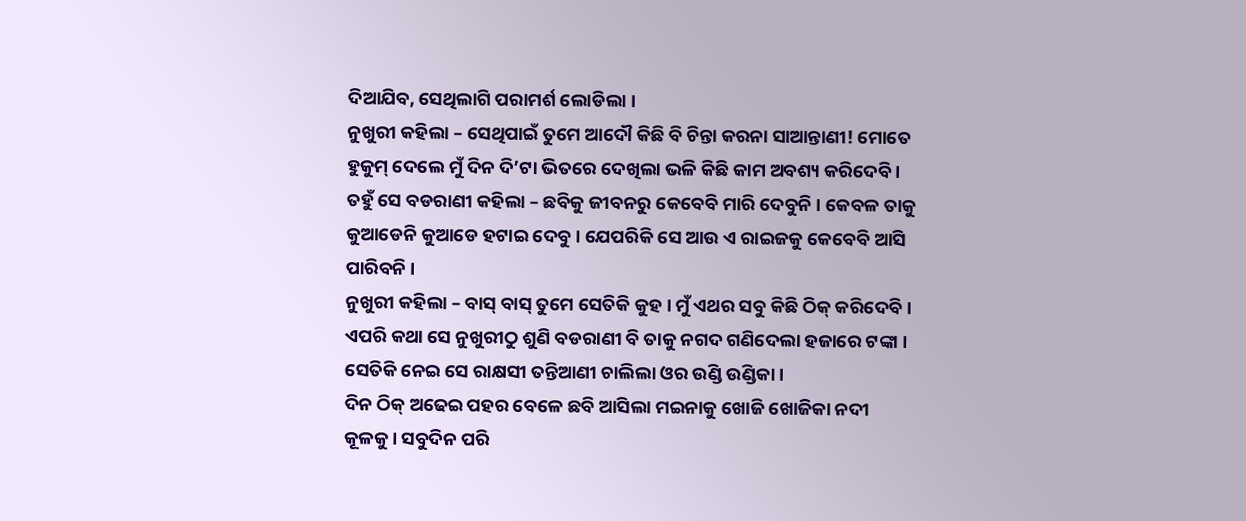ଦିଆଯିବ, ସେଥିଲାଗି ପରାମର୍ଶ ଲୋଡିଲା ।
ନୁଖୁରୀ କହିଲା – ସେଥିପାଇଁ ତୁମେ ଆଦୌ କିଛି ବି ଚିନ୍ତା କରନା ସାଆନ୍ତାଣୀ! ମୋତେ ହୁକୁମ୍ ଦେଲେ ମୁଁ ଦିନ ଦି’ଟା ଭିତରେ ଦେଖିଲା ଭଳି କିଛି କାମ ଅବଶ୍ୟ କରିଦେବି ।
ତହୁଁ ସେ ବଡରାଣୀ କହିଲା – ଛବିକୁ ଜୀବନରୁ କେବେବି ମାରି ଦେବୁନି । କେବଳ ତାକୁ କୁଆଡେନି କୁଆଡେ ହଟାଇ ଦେବୁ । ଯେପରିକି ସେ ଆଉ ଏ ରାଇଜକୁ କେବେବି ଆସି ପାରିବନି ।
ନୁଖୁରୀ କହିଲା – ବାସ୍ ବାସ୍ ତୁମେ ସେତିକି କୁହ । ମୁଁ ଏଥର ସବୁ କିଛି ଠିକ୍ କରିଦେବି । ଏପରି କଥା ସେ ନୁଖୁରୀଠୁ ଶୁଣି ବଡରାଣୀ ବି ତାକୁ ନଗଦ ଗଣିଦେଲା ହଜାରେ ଟଙ୍କା । ସେତିକି ନେଇ ସେ ରାକ୍ଷସୀ ତନ୍ତିଆଣୀ ଚାଲିଲା ଓର ଉଣ୍ଡି ଉଣ୍ଡିକା ।
ଦିନ ଠିକ୍ ଅଢେଇ ପହର ବେଳେ ଛବି ଆସିଲା ମଇନାକୁ ଖୋଜି ଖୋଜିକା ନଦୀ କୂଳକୁ । ସବୁଦିନ ପରି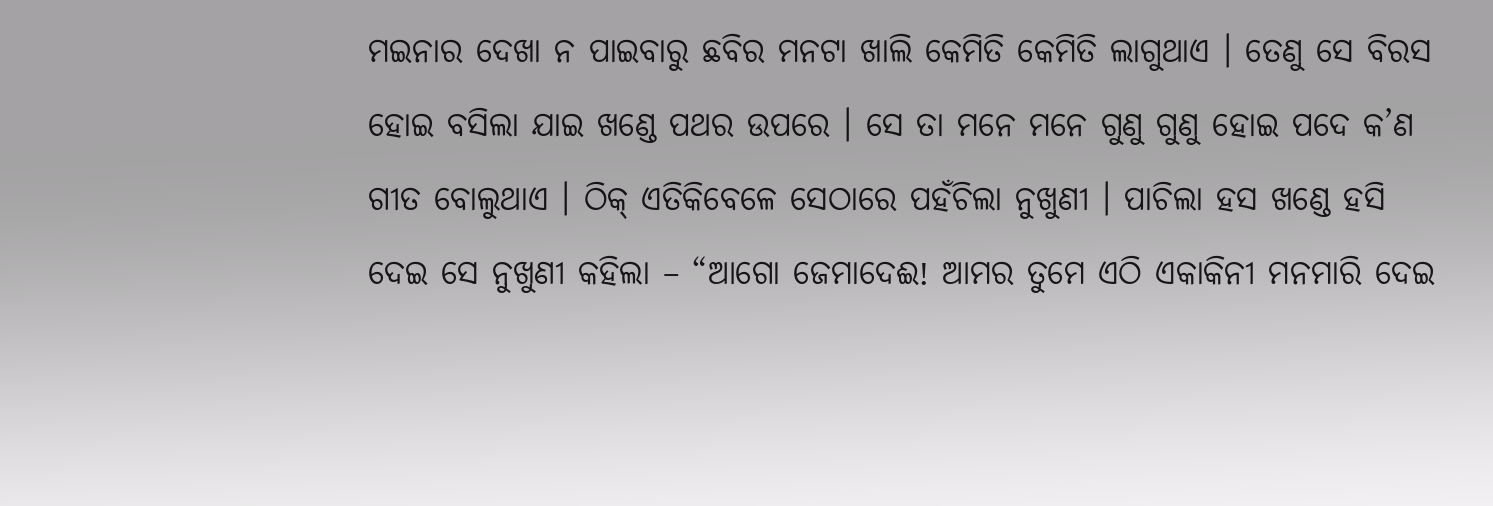ମଇନାର ଦେଖା ନ ପାଇବାରୁ ଛବିର ମନଟା ଖାଲି କେମିତି କେମିତି ଲାଗୁଥାଏ । ତେଣୁ ସେ ବିରସ ହୋଇ ବସିଲା ଯାଇ ଖଣ୍ଡେ ପଥର ଉପରେ । ସେ ତା ମନେ ମନେ ଗୁଣୁ ଗୁଣୁ ହୋଇ ପଦେ କ’ଣ ଗୀତ ବୋଲୁଥାଏ । ଠିକ୍ ଏତିକିବେଳେ ସେଠାରେ ପହଁଚିଲା ନୁଖୁଣୀ । ପାଚିଲା ହସ ଖଣ୍ଡେ ହସି ଦେଇ ସେ ନୁଖୁଣୀ କହିଲା – “ଆଗୋ ଜେମାଦେଈ! ଆମର ତୁମେ ଏଠି ଏକାକିନୀ ମନମାରି ଦେଇ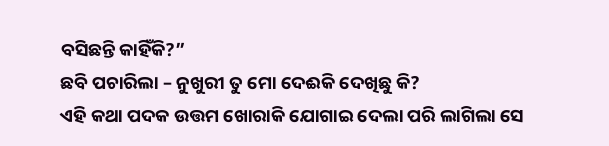ବସିଛନ୍ତି କାହିଁକି?”
ଛବି ପଚାରିଲା – ନୁଖୁରୀ ତୁ ମୋ ଦେଈକି ଦେଖିଛୁ କି?
ଏହି କଥା ପଦକ ଉତ୍ତମ ଖୋରାକି ଯୋଗାଇ ଦେଲା ପରି ଲାଗିଲା ସେ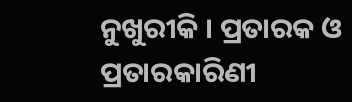ନୁଖୁରୀକି । ପ୍ରତାରକ ଓ ପ୍ରତାରକାରିଣୀ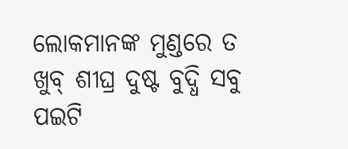ଲୋକମାନଙ୍କ ମୁଣ୍ଡରେ ତ ଖୁବ୍ ଶୀଘ୍ର ଦୁଷ୍ଟ ବୁଦ୍ଧି ସବୁ ପଇଟି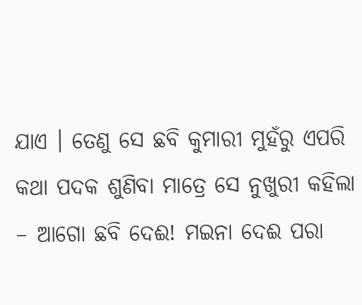ଯାଏ । ତେଣୁ ସେ ଛବି କୁମାରୀ ମୁହଁରୁ ଏପରି କଥା ପଦକ ଶୁଣିବା ମାତ୍ରେ ସେ ନୁଖୁରୀ କହିଲା – ଆଗୋ ଛବି ଦେଈ! ମଇନା ଦେଈ ପରା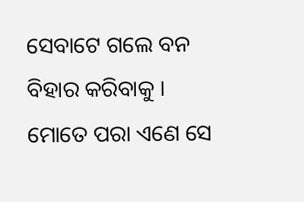ସେବାଟେ ଗଲେ ବନ ବିହାର କରିବାକୁ । ମୋତେ ପରା ଏଣେ ସେ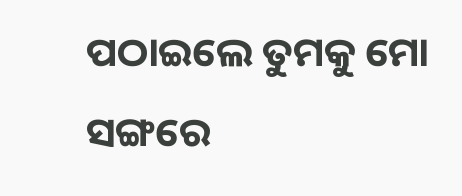ପଠାଇଲେ ତୁମକୁ ମୋ ସଙ୍ଗରେ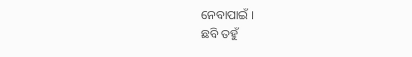ନେବାପାଇଁ ।
ଛବି ତହୁଁ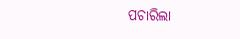ପଚାରିଲା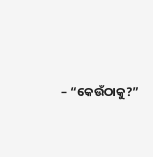– “କେଉଁଠାକୁ?”